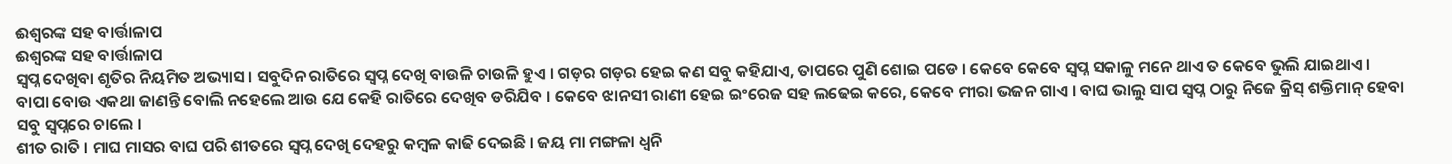ଈଶ୍ବରଙ୍କ ସହ ବାର୍ତ୍ତାଳାପ
ଈଶ୍ବରଙ୍କ ସହ ବାର୍ତ୍ତାଳାପ
ସ୍ଵପ୍ନ ଦେଖିବା ଶୃତିର ନିୟମିତ ଅଭ୍ୟାସ । ସବୁଦିନ ରାତିରେ ସ୍ଵପ୍ନ ଦେଖି ବାଉଳି ଚାଉଳି ହୁଏ । ଗଡ଼ର ଗଡ଼ର ହେଇ କଣ ସବୁ କହିଯାଏ, ତାପରେ ପୁଣି ଶୋଇ ପଡେ । କେବେ କେବେ ସ୍ଵପ୍ନ ସକାଳୁ ମନେ ଥାଏ ତ କେବେ ଭୁଲି ଯାଇଥାଏ ।
ବାପା ବୋଉ ଏକଥା ଜାଣନ୍ତି ବୋଲି ନହେଲେ ଆଉ ଯେ କେହି ରାତିରେ ଦେଖିବ ଡରିଯିବ । କେବେ ଝାନସୀ ରାଣୀ ହେଇ ଇଂରେଜ ସହ ଲଢେଇ କରେ, କେବେ ମୀରା ଭଜନ ଗାଏ । ବାଘ ଭାଲୁ ସାପ ସ୍ଵପ୍ନ ଠାରୁ ନିଜେ କ୍ରିସ୍ ଶକ୍ତିମାନ୍ ହେବା ସବୁ ସ୍ଵପ୍ନରେ ଚାଲେ ।
ଶୀତ ରାତି । ମାଘ ମାସର ବାଘ ପରି ଶୀତରେ ସ୍ଵପ୍ନ ଦେଖି ଦେହରୁ କମ୍ବଳ କାଢି ଦେଇଛି । ଜୟ ମା ମଙ୍ଗଳା ଧ୍ଵନି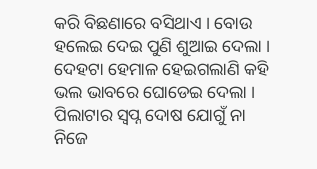କରି ବିଛଣାରେ ବସିଥାଏ । ବୋଉ ହଲେଇ ଦେଇ ପୁଣି ଶୁଆଇ ଦେଲା । ଦେହଟା ହେମାଳ ହେଇଗଲାଣି କହି ଭଲ ଭାବରେ ଘୋଡେଇ ଦେଲା । ପିଲାଟାର ସ୍ଵପ୍ନ ଦୋଷ ଯୋଗୁଁ ନା ନିଜେ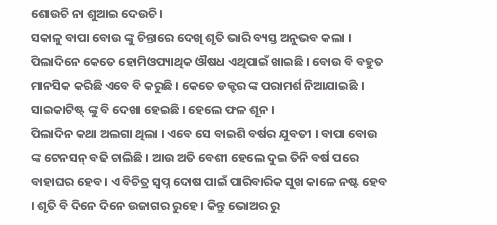ଶୋଉଚି ନା ଶୁଆଇ ଦେଉଚି ।
ସକାଳୁ ବାପା ବୋଉ ଙ୍କୁ ଚିନ୍ତାରେ ଦେଖି ଶୃତି ଭାରି ବ୍ୟସ୍ତ ଅନୁଭବ କଲା । ପିଲାଦିନେ କେତେ ହୋମିଓପ୍ୟାଥିକ ଔଷଧ ଏଥିପାଇଁ ଖାଇଛି । ବୋଉ ବି ବହୁତ ମାନସିକ କରିଛି ଏବେ ବି କରୁଛି । କେତେ ଡକ୍ଟର ଙ୍କ ପରାମର୍ଶ ନିଆଯାଇଛି । ସାଇକାଟିଷ୍ଟ୍ ଙ୍କୁ ବି ଦେଖା ହେଇଛି । ହେଲେ ଫଳ ଶୂନ ।
ପିଲାଦିନ କଥା ଅଲଗା ଥିଲା । ଏବେ ସେ ବାଇଶି ବର୍ଷର ଯୁବତୀ । ବାପା ବୋଉ ଙ୍କ ଟେନସନ୍ ବଢି ଚାଲିଛି । ଆଉ ଅତି ବେଶୀ ହେଲେ ଦୁଇ ତିନି ବର୍ଷ ପରେ ବାହାଘର ହେବ । ଏ ବିଚିତ୍ର ସ୍ଵପ୍ନ ଦୋଷ ପାଇଁ ପାରିବାରିକ ସୁଖ କାଳେ ନଷ୍ଟ ହେବ । ଶୃତି ବି ଦିନେ ଦିନେ ଉଜାଗର ରୁହେ । କିନ୍ତୁ ଭୋଅର ରୁ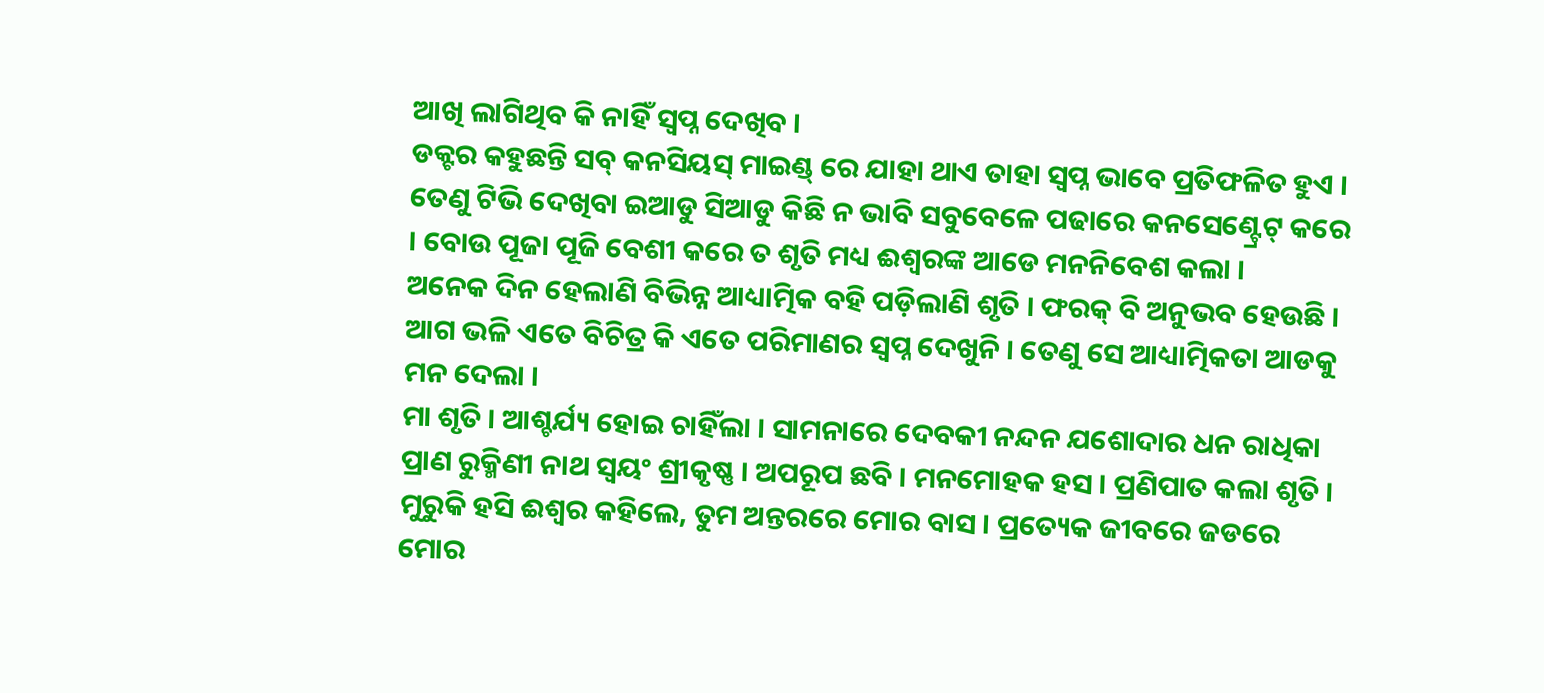ଆଖି ଲାଗିଥିବ କି ନାହିଁ ସ୍ଵପ୍ନ ଦେଖିବ ।
ଡକ୍ଟର କହୁଛନ୍ତି ସବ୍ କନସିୟସ୍ ମାଇଣ୍ଡ୍ ରେ ଯାହା ଥାଏ ତାହା ସ୍ଵପ୍ନ ଭାବେ ପ୍ରତିଫଳିତ ହୁଏ । ତେଣୁ ଟିଭି ଦେଖିବା ଇଆଡୁ ସିଆଡୁ କିଛି ନ ଭାବି ସବୁବେଳେ ପଢାରେ କନସେଣ୍ଟ୍ରେଟ୍ କରେ । ବୋଉ ପୂଜା ପୂଜି ବେଶୀ କରେ ତ ଶୃତି ମଧ୍ୟ ଈଶ୍ବରଙ୍କ ଆଡେ ମନନିବେଶ କଲା ।
ଅନେକ ଦିନ ହେଲାଣି ବିଭିନ୍ନ ଆଧ୍ୟାତ୍ମିକ ବହି ପଡ଼ିଲାଣି ଶୃତି । ଫରକ୍ ବି ଅନୁଭବ ହେଉଛି । ଆଗ ଭଳି ଏତେ ବିଚିତ୍ର କି ଏତେ ପରିମାଣର ସ୍ଵପ୍ନ ଦେଖୁନି । ତେଣୁ ସେ ଆଧ୍ୟାତ୍ମିକତା ଆଡକୁ ମନ ଦେଲା ।
ମା ଶୃତି । ଆଶ୍ଚର୍ଯ୍ୟ ହୋଇ ଚାହିଁଲା । ସାମନାରେ ଦେବକୀ ନନ୍ଦନ ଯଶୋଦାର ଧନ ରାଧିକା ପ୍ରାଣ ରୁକ୍ମିଣୀ ନାଥ ସ୍ଵୟଂ ଶ୍ରୀକୃଷ୍ଣ । ଅପରୂପ ଛବି । ମନମୋହକ ହସ । ପ୍ରଣିପାତ କଲା ଶୃତି । ମୁରୁକି ହସି ଈଶ୍ବର କହିଲେ, ତୁମ ଅନ୍ତରରେ ମୋର ବାସ । ପ୍ରତ୍ୟେକ ଜୀବରେ ଜଡରେ ମୋର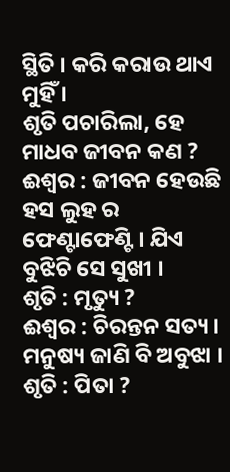ସ୍ଥିତି । କରି କରାଉ ଥାଏ ମୁହିଁ ।
ଶୃତି ପଚାରିଲା, ହେ ମାଧବ ଜୀବନ କଣ ?
ଈଶ୍ୱର : ଜୀବନ ହେଉଛି ହସ ଲୁହ ର ଫେଣ୍ଟାଫେଣ୍ଟି । ଯିଏ ବୁଝିଚି ସେ ସୁଖୀ ।
ଶୃତି : ମୃତ୍ୟୁ ?
ଈଶ୍ୱର : ଚିରନ୍ତନ ସତ୍ୟ । ମନୁଷ୍ୟ ଜାଣି ବି ଅବୁଝା ।
ଶୃତି : ପିତା ?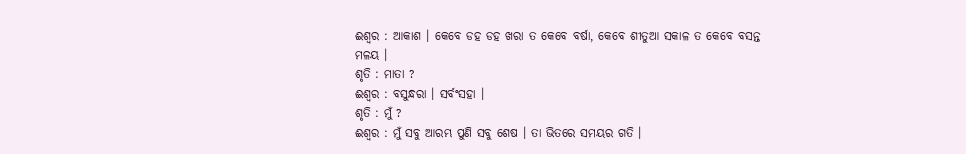ଈଶ୍ୱର : ଆକାଶ । କେବେ ଡହ ଡହ ଖରା ତ କେବେ ବର୍ଷା, କେବେ ଶୀତୁଆ ସକାଳ ତ କେବେ ବସନ୍ତ ମଳୟ ।
ଶୃତି : ମାତା ?
ଈଶ୍ୱର : ବସୁନ୍ଧରା । ସର୍ବଂସହା ।
ଶୃତି : ମୁଁ ?
ଈଶ୍ୱର : ମୁଁ ସବୁ ଆରମ୍ଭ ପୁଣି ସବୁ ଶେଷ । ତା ଭିତରେ ସମୟର ଗତି ।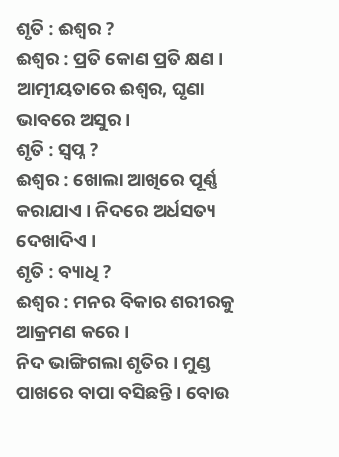ଶୃତି : ଈଶ୍ୱର ?
ଈଶ୍ୱର : ପ୍ରତି କୋଣ ପ୍ରତି କ୍ଷଣ । ଆତ୍ମୀୟତାରେ ଈଶ୍ୱର, ଘୃଣା ଭାବରେ ଅସୁର ।
ଶୃତି : ସ୍ଵପ୍ନ ?
ଈଶ୍ୱର : ଖୋଲା ଆଖିରେ ପୂର୍ଣ୍ଣ କରାଯାଏ । ନିଦରେ ଅର୍ଧସତ୍ୟ ଦେଖାଦିଏ ।
ଶୃତି : ବ୍ୟାଧି ?
ଈଶ୍ୱର : ମନର ବିକାର ଶରୀରକୁ ଆକ୍ରମଣ କରେ ।
ନିଦ ଭାଙ୍ଗିଗଲା ଶୃତିର । ମୁଣ୍ଡ ପାଖରେ ବାପା ବସିଛନ୍ତି । ବୋଉ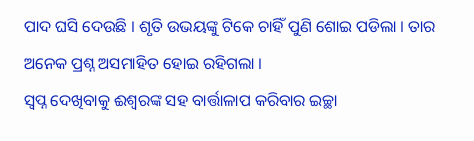ପାଦ ଘସି ଦେଉଛି । ଶୃତି ଉଭୟଙ୍କୁ ଟିକେ ଚାହିଁ ପୁଣି ଶୋଇ ପଡିଲା । ତାର ଅନେକ ପ୍ରଶ୍ନ ଅସମାହିତ ହୋଇ ରହିଗଲା ।
ସ୍ଵପ୍ନ ଦେଖିବାକୁ ଈଶ୍ବରଙ୍କ ସହ ବାର୍ତ୍ତାଳାପ କରିବାର ଇଚ୍ଛା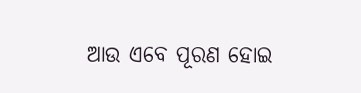ଆଉ ଏବେ ପୂରଣ ହୋଇ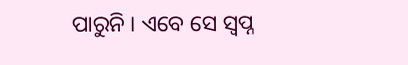ପାରୁନି । ଏବେ ସେ ସ୍ଵପ୍ନ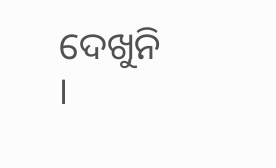ଦେଖୁନି ।